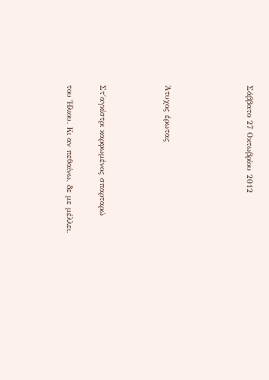Σάββατο 27 Οκτωβρίου 2012




Άτυχος έρωτας



Στ΄αγκίστρι καρφωμένος σπαρταρώ

του Ήλιου. Κι αν πεθαίνω, δε με μέλλει.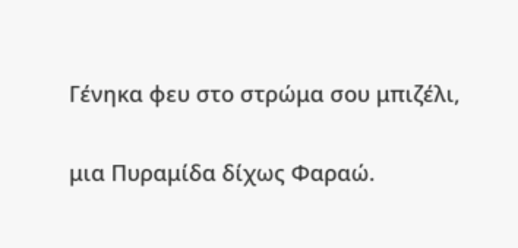Γένηκα φευ στο στρώμα σου μπιζέλι,

μια Πυραμίδα δίχως Φαραώ.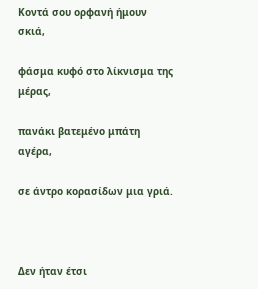Κοντά σου ορφανή ήμουν σκιά,

φάσμα κυφό στο λίκνισμα της μέρας,

πανάκι βατεμένο μπάτη αγέρα,

σε άντρο κορασίδων μια γριά.



Δεν ήταν έτσι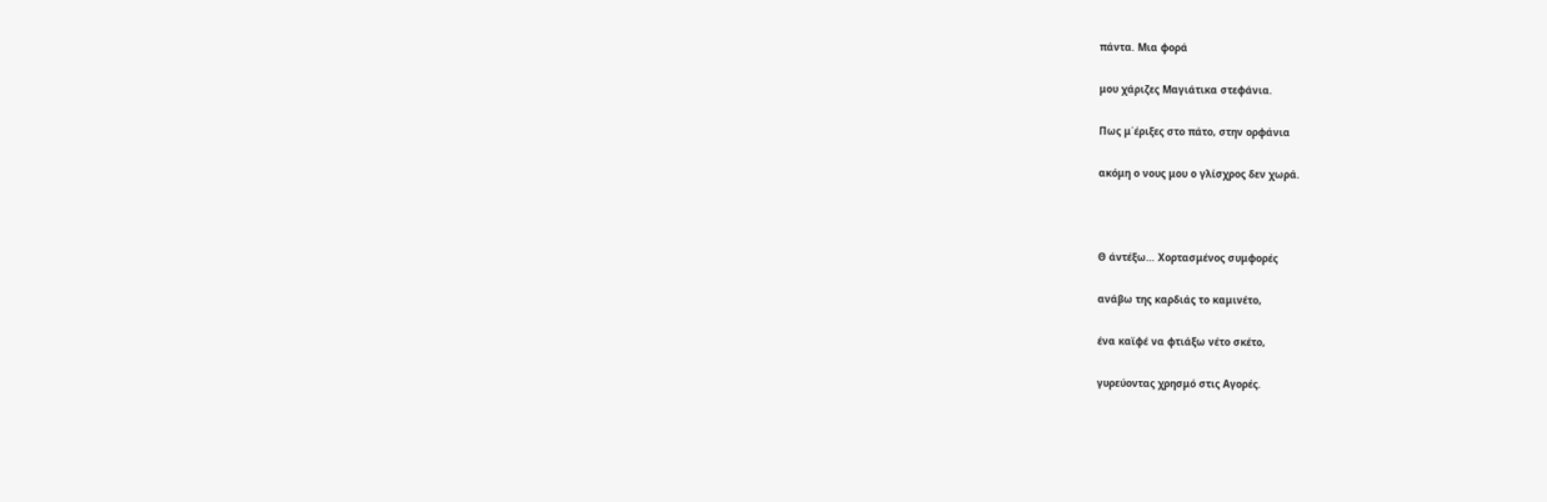πάντα. Μια φορά

μου χάριζες Μαγιάτικα στεφάνια.

Πως μ΄έριξες στο πάτο, στην ορφάνια

ακόμη ο νους μου ο γλίσχρος δεν χωρά.



Θ άντέξω… Χορτασμένος συμφορές

ανάβω της καρδιάς το καμινέτο,

ένα καϊφέ να φτιάξω νέτο σκέτο,

γυρεύοντας χρησμό στις Αγορές.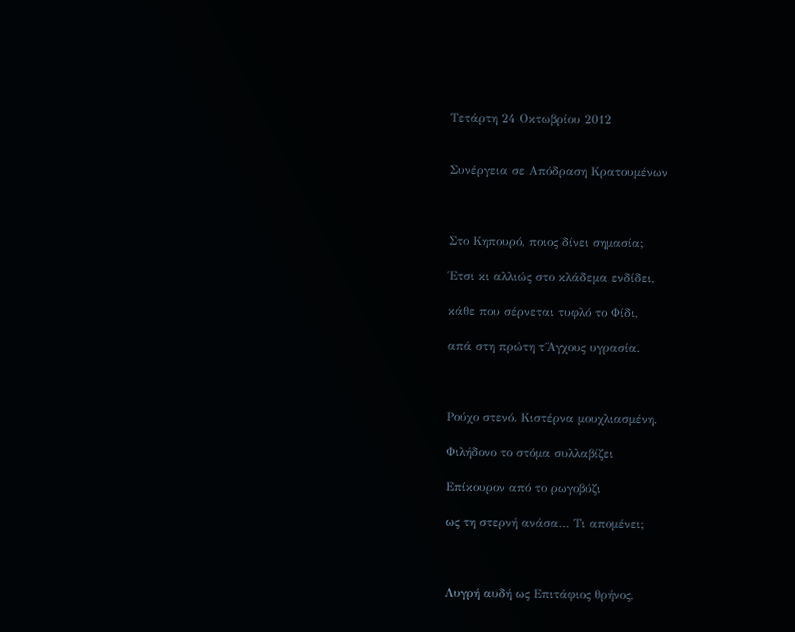Τετάρτη 24 Οκτωβρίου 2012


Συνέργεια σε Απόδραση Κρατουμένων



Στο Κηπουρό, ποιος δίνει σημασία;

Έτσι κι αλλιώς στο κλάδεμα ενδίδει,

κάθε που σέρνεται τυφλό το Φίδι,

απά στη πρώτη τ΄Άγχους υγρασία.



Ρούχο στενό. Κιστέρνα μουχλιασμένη.

Φιλήδονο το στόμα συλλαβίζει

Επίκουρον από το ρωγοβύζι

ως τη στερνή ανάσα… Τι απομένει;



Λυγρή αυδή ως Επιτάφιος θρήνος,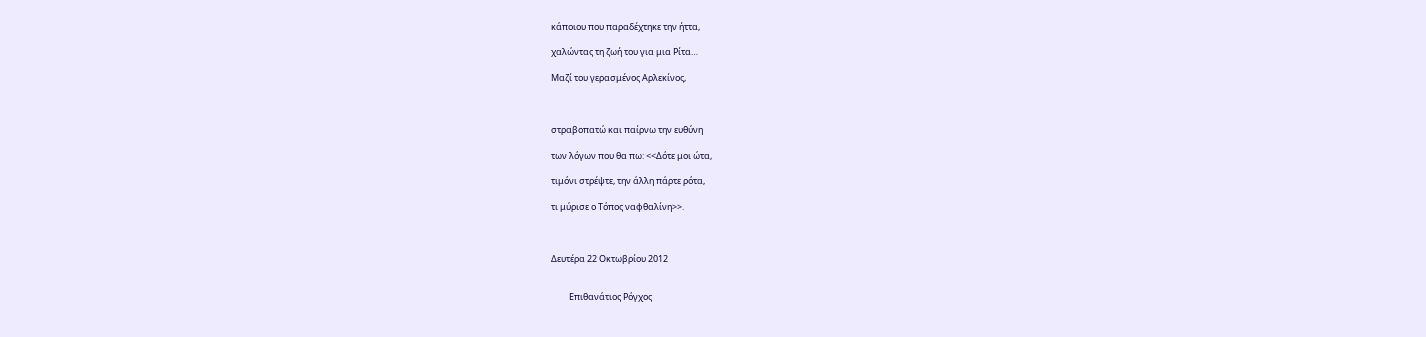κάποιου που παραδέχτηκε την ήττα,

χαλώντας τη ζωή του για μια Ρίτα…

Μαζί του γερασμένος Αρλεκίνος,



στραβοπατώ και παίρνω την ευθύνη

των λόγων που θα πω: <<Δότε μοι ώτα,

τιμόνι στρέψτε, την άλλη πάρτε ρότα,

τι μύρισε ο Τόπος ναφθαλίνη>>.



Δευτέρα 22 Οκτωβρίου 2012


         Επιθανάτιος Ρόγχος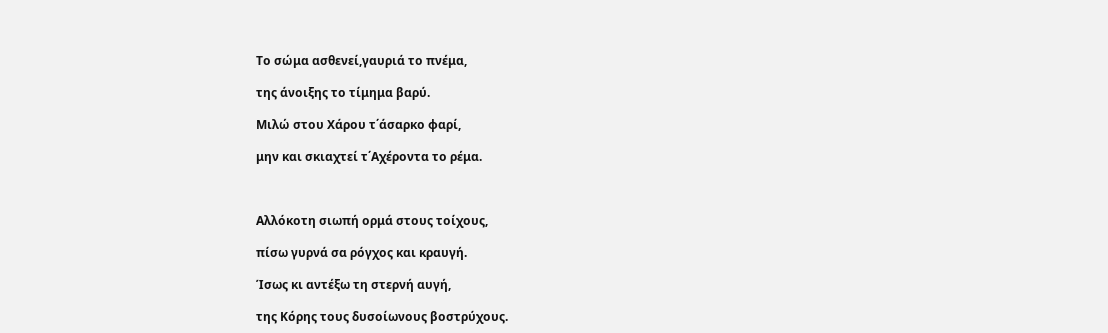Το σώμα ασθενεί,γαυριά το πνέμα,

της άνοιξης το τίμημα βαρύ.

Μιλώ στου Χάρου τ΄άσαρκο φαρί,

μην και σκιαχτεί τ΄Αχέροντα το ρέμα.



Αλλόκοτη σιωπή ορμά στους τοίχους,

πίσω γυρνά σα ρόγχος και κραυγή.

Ίσως κι αντέξω τη στερνή αυγή,

της Κόρης τους δυσοίωνους βοστρύχους.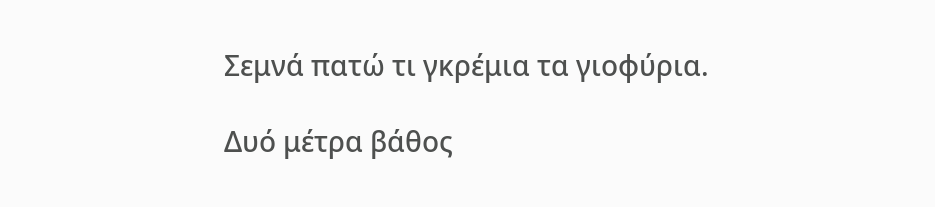Σεμνά πατώ τι γκρέμια τα γιοφύρια.

Δυό μέτρα βάθος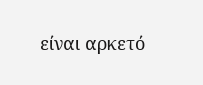είναι αρκετό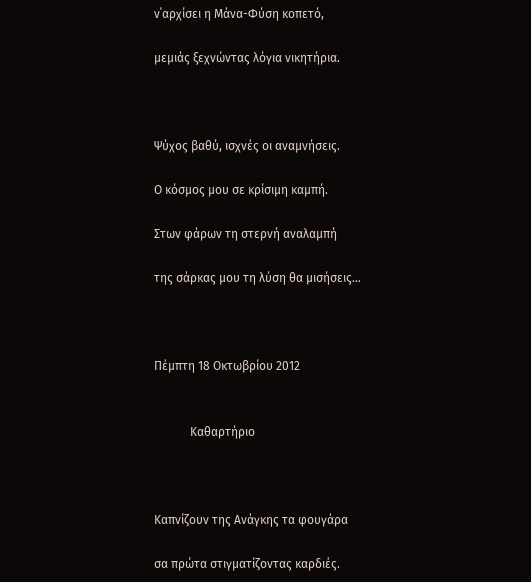ν΄αρχίσει η Μάνα-Φύση κοπετό,

μεμιάς ξεχνώντας λόγια νικητήρια.



Ψύχος βαθύ, ισχνές οι αναμνήσεις.

Ο κόσμος μου σε κρίσιμη καμπή.

Στων φάρων τη στερνή αναλαμπή

της σάρκας μου τη λύση θα μισήσεις…



Πέμπτη 18 Οκτωβρίου 2012


            Καθαρτήριο



Καπνίζουν της Ανάγκης τα φουγάρα

σα πρώτα στιγματίζοντας καρδιές.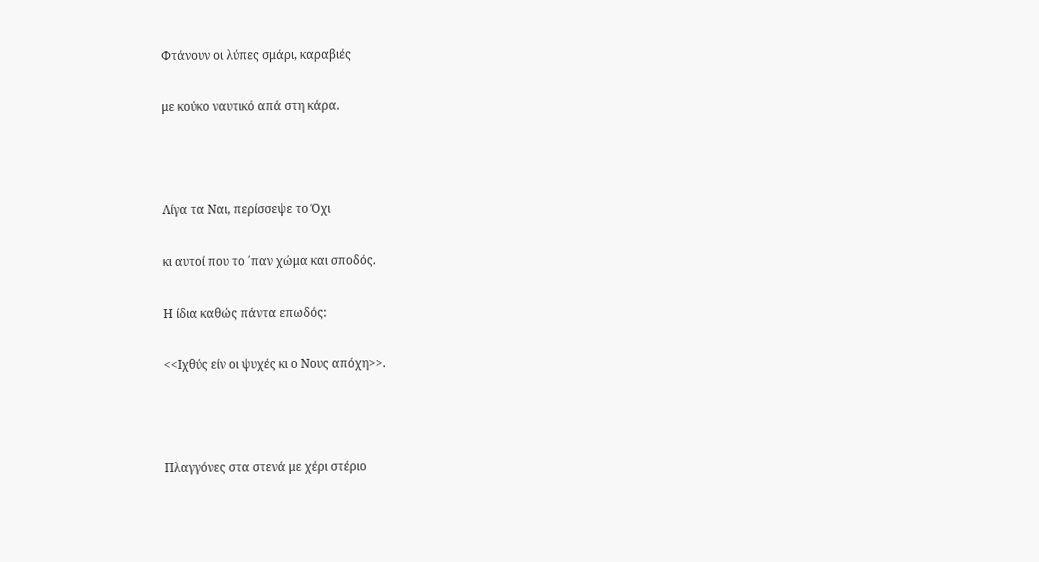Φτάνουν οι λύπες σμάρι, καραβιές

με κούκο ναυτικό απά στη κάρα.



Λίγα τα Ναι, περίσσεψε το Όχι

κι αυτοί που το ΄παν χώμα και σποδός.

Η ίδια καθώς πάντα επωδός:

<<Ιχθύς είν οι ψυχές κι ο Νους απόχη>>.



Πλαγγόνες στα στενά με χέρι στέριο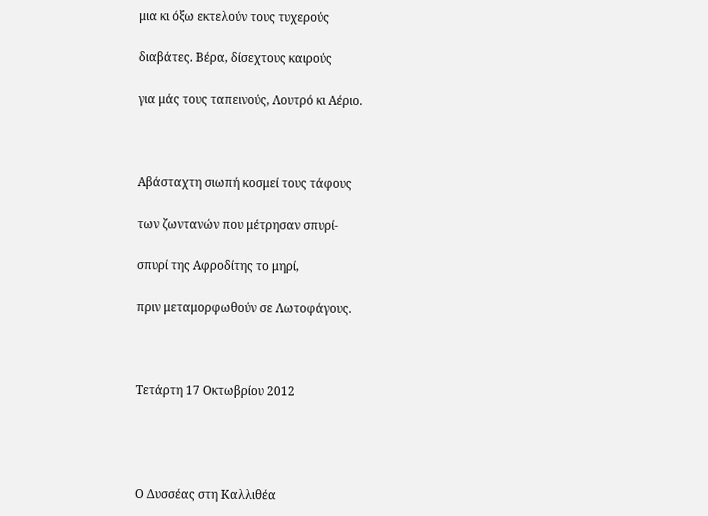μια κι όξω εκτελούν τους τυχερούς

διαβάτες. Βέρα, δίσεχτους καιρούς

για μάς τους ταπεινούς, Λουτρό κι Αέριο.



Αβάσταχτη σιωπή κοσμεί τους τάφους

των ζωντανών που μέτρησαν σπυρί-

σπυρί της Αφροδίτης το μηρί,

πριν μεταμορφωθούν σε Λωτοφάγους.



Τετάρτη 17 Οκτωβρίου 2012




Ο Δυσσέας στη Καλλιθέα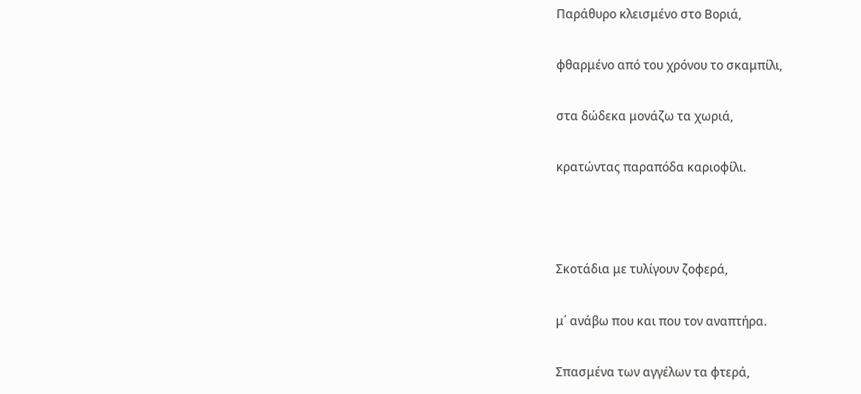Παράθυρο κλεισμένο στο Βοριά,

φθαρμένο από του χρόνου το σκαμπίλι,

στα δώδεκα μονάζω τα χωριά,

κρατώντας παραπόδα καριοφίλι.



Σκοτάδια με τυλίγουν ζοφερά,

μ΄ ανάβω που και που τον αναπτήρα.

Σπασμένα των αγγέλων τα φτερά,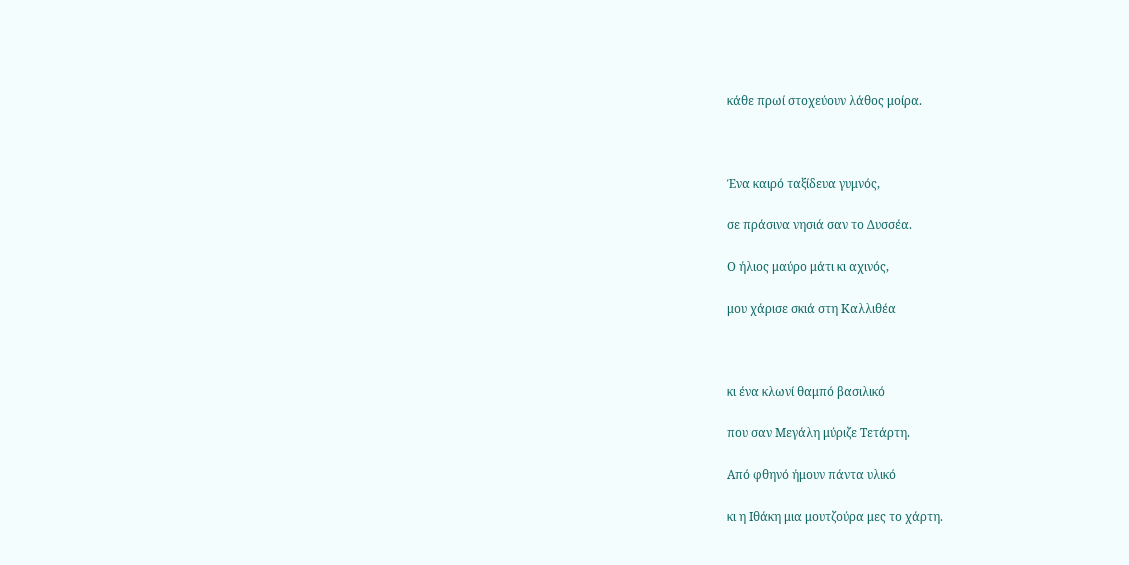κάθε πρωί στοχεύουν λάθος μοίρα.



Ένα καιρό ταξίδευα γυμνός,

σε πράσινα νησιά σαν το Δυσσέα.

Ο ήλιος μαύρο μάτι κι αχινός,

μου χάρισε σκιά στη Καλλιθέα



κι ένα κλωνί θαμπό βασιλικό

που σαν Μεγάλη μύριζε Τετάρτη.

Από φθηνό ήμουν πάντα υλικό

κι η Ιθάκη μια μουτζούρα μες το χάρτη.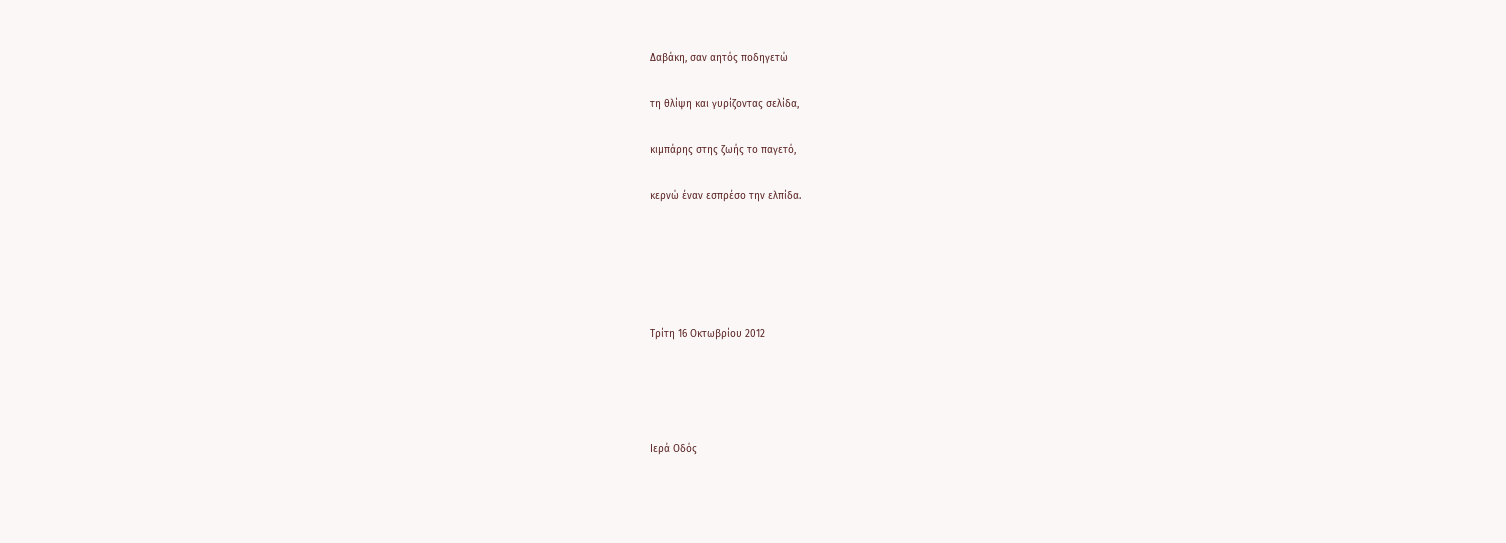Δαβάκη, σαν αητός ποδηγετώ

τη θλίψη και γυρίζοντας σελίδα,

κιμπάρης στης ζωής το παγετό,

κερνώ έναν εσπρέσο την ελπίδα.





Τρίτη 16 Οκτωβρίου 2012




Ιερά Οδός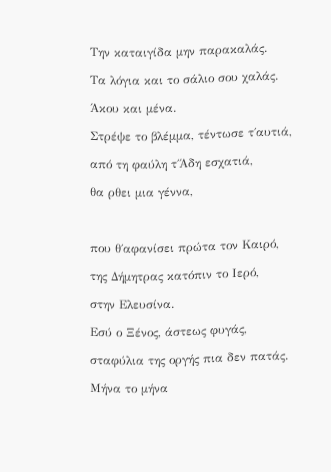Την καταιγίδα μην παρακαλάς.

Τα λόγια και το σάλιο σου χαλάς.

Άκου και μένα.

Στρέψε το βλέμμα, τέντωσε τ΄αυτιά,

από τη φαύλη τ΄Άδη εσχατιά,

θα ρθει μια γέννα,



που θ΄αφανίσει πρώτα τον Καιρό,

της Δήμητρας κατόπιν το Ιερό,

στην Ελευσίνα.

Εσύ ο Ξένος, άστεως φυγάς,

σταφύλια της οργής πια δεν πατάς.

Μήνα το μήνα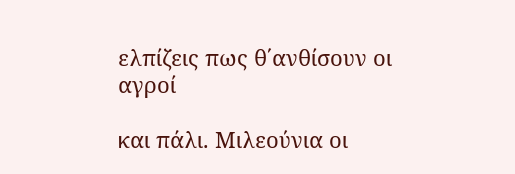ελπίζεις πως θ΄ανθίσουν οι αγροί

και πάλι. Μιλεούνια οι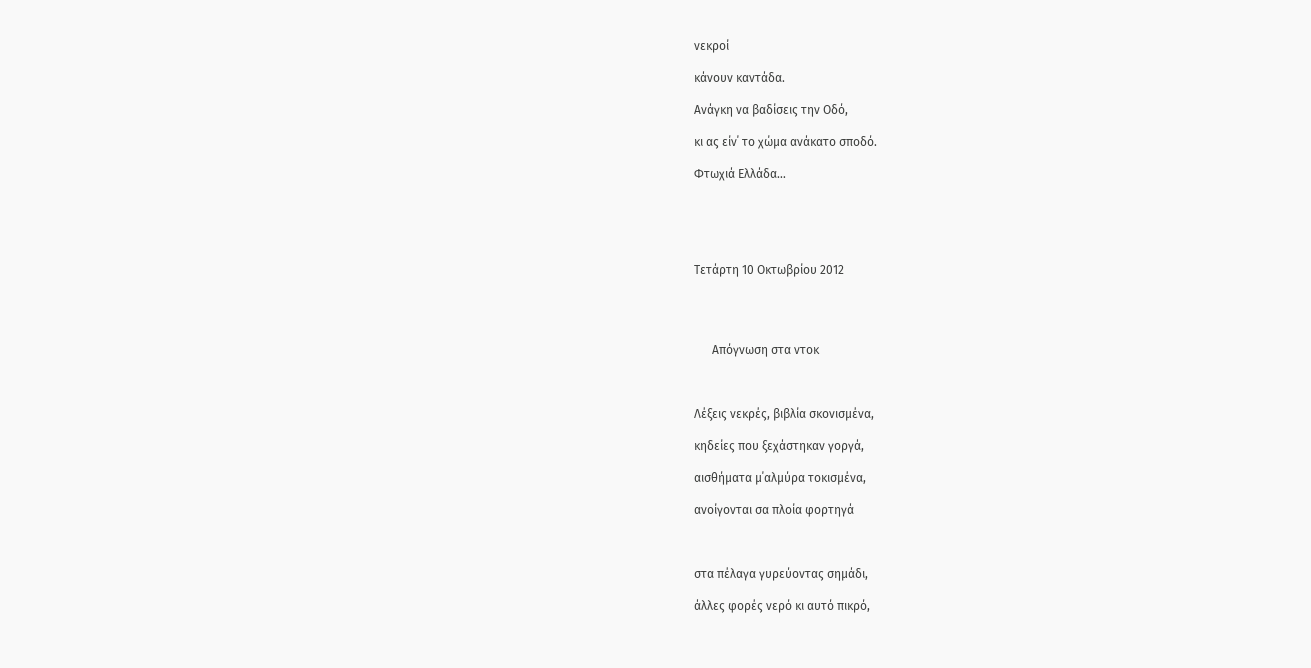νεκροί

κάνουν καντάδα.

Ανάγκη να βαδίσεις την Οδό,

κι ας είν΄ το χώμα ανάκατο σποδό.

Φτωχιά Ελλάδα…





Τετάρτη 10 Οκτωβρίου 2012




      Απόγνωση στα ντοκ



Λέξεις νεκρές, βιβλία σκονισμένα,

κηδείες που ξεχάστηκαν γοργά,

αισθήματα μ΄αλμύρα τοκισμένα,

ανοίγονται σα πλοία φορτηγά



στα πέλαγα γυρεύοντας σημάδι,

άλλες φορές νερό κι αυτό πικρό,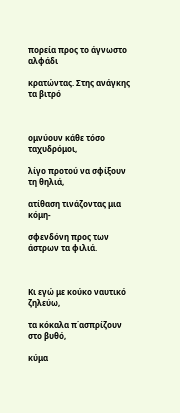πορεία προς το άγνωστο αλφάδι

κρατώντας. Στης ανάγκης τα βιτρό



ομνύουν κάθε τόσο ταχυδρόμοι,

λίγο προτού να σφίξουν τη θηλιά,

ατίθαση τινάζοντας μια κόμη-

σφενδόνη προς των άστρων τα φιλιά.



Κι εγώ με κούκο ναυτικό ζηλεύω,

τα κόκαλα π΄ασπρίζουν στο βυθό,

κύμα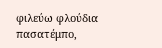φιλεύω φλούδια πασατέμπο,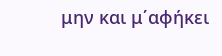μην και μ΄αφήκει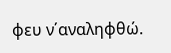φευ ν΄αναληφθώ.